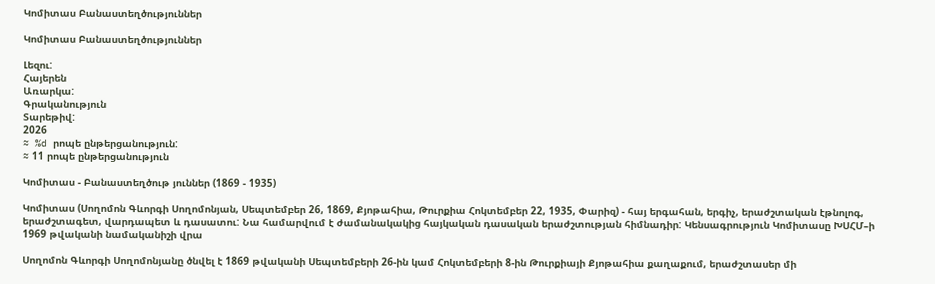Կոմիտաս Բանաստեղծություններ

Կոմիտաս Բանաստեղծություններ

Լեզու:
Հայերեն
Առարկա:
Գրականություն
Տարեթիվ:
2026
≈ %d րոպե ընթերցանություն:
≈ 11 րոպե ընթերցանություն

Կոմիտաս - Բանաստեղծութ յուններ (1869 - 1935)

Կոմիտաս (Սողոմոն Գևորգի Սողոմոնյան, Սեպտեմբեր 26, 1869, Քյոթահիա, Թուրքիա Հոկտեմբեր 22, 1935, Փարիզ) - հայ երգահան, երգիչ, երաժշտական էթնոլոգ, երաժշտագետ, վարդապետ և դասատու: Նա համարվում է ժամանակակից հայկական դասական երաժշտության հիմնադիր: Կենսագրություն Կոմիտասը ԽՍՀՄ–ի 1969 թվականի նամականիշի վրա

Սողոմոն Գևորգի Սողոմոնյանը ծնվել է 1869 թվականի Սեպտեմբերի 26-ին կամ Հոկտեմբերի 8-ին Թուրքիայի Քյոթահիա քաղաքում, երաժշտասեր մի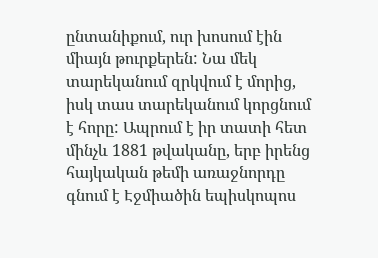ընտանիքում, ուր խոսում էին միայն թուրքերեն: Նա մեկ տարեկանում զրկվում է մորից, իսկ տաս տարեկանում կորցնում է հորը: Ապրում է իր տատի հետ մինչև 1881 թվականը, երբ իրենց հայկական թեմի առաջնորդը գնում է Էջմիածին եպիսկոպոս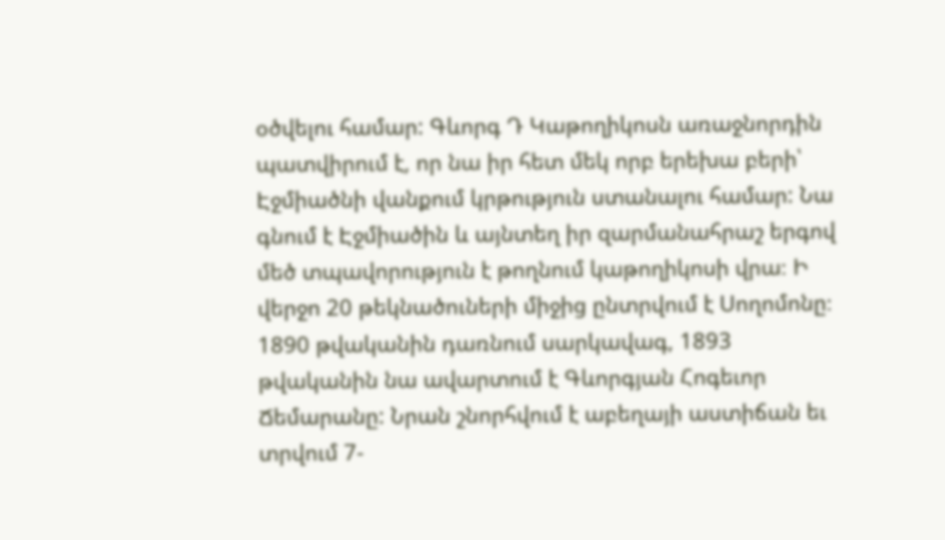օծվելու համար: Գևորգ Դ Կաթողիկոսն առաջնորդին պատվիրում է, որ նա իր հետ մեկ որբ երեխա բերի՝ Էջմիածնի վանքում կրթություն ստանալու համար: Նա գնում է Էջմիածին և այնտեղ իր զարմանահրաշ երգով մեծ տպավորություն է թողնում կաթողիկոսի վրա։ Ի վերջո 20 թեկնածուների միջից ընտրվում է Սողոմոնը։ 1890 թվականին դառնում սարկավագ, 1893 թվականին նա ավարտում է Գևորգյան Հոգեւոր Ճեմարանը: Նրան շնորհվում է աբեղայի աստիճան եւ տրվում 7-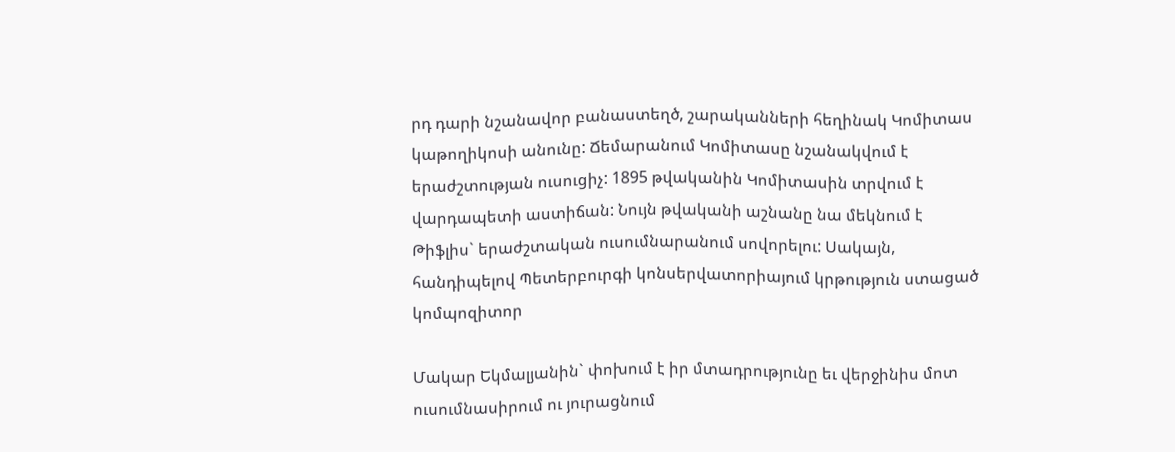րդ դարի նշանավոր բանաստեղծ, շարականների հեղինակ Կոմիտաս կաթողիկոսի անունը: Ճեմարանում Կոմիտասը նշանակվում է երաժշտության ուսուցիչ: 1895 թվականին Կոմիտասին տրվում է վարդապետի աստիճան: Նույն թվականի աշնանը նա մեկնում է Թիֆլիս` երաժշտական ուսումնարանում սովորելու: Սակայն, հանդիպելով Պետերբուրգի կոնսերվատորիայում կրթություն ստացած կոմպոզիտոր

Մակար Եկմալյանին` փոխում է իր մտադրությունը եւ վերջինիս մոտ ուսումնասիրում ու յուրացնում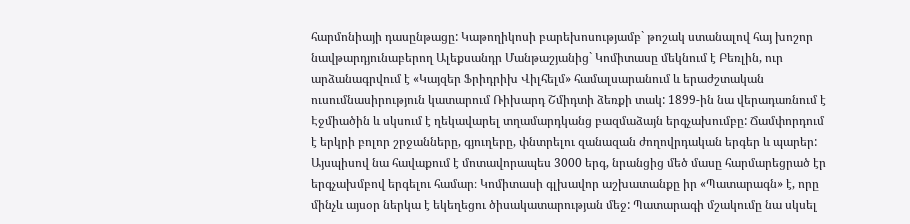հարմոնիայի դասընթացը: Կաթողիկոսի բարեխոսությամբ` թոշակ ստանալով հայ խոշոր նավթարդյունաբերող Ալեքսանդր Մանթաշյանից` Կոմիտասը մեկնում է Բեռլին, ուր արձանագրվում է «Կայզեր Ֆրիդրիխ Վիլհելմ» համալսարանում և երաժշտական ուսումնասիրություն կատարում Ռիխարդ Շմիդտի ձեռքի տակ: 1899-ին նա վերադառնում է Էջմիածին և սկսում է ղեկավարել տղամարդկանց բազմաձայն երգչախումբը: Ճամփորդում է երկրի բոլոր շրջանները, գյուղերը, փնտրելու զանազան ժողովրդական երգեր և պարեր: Այսպիսով նա հավաքում է մոտավորապես 3000 երգ, նրանցից մեծ մասը հարմարեցրած էր երգչախմբով երգելու համար։ Կոմիտասի գլխավոր աշխատանքը իր «Պատարագն» է, որը մինչև այսօր ներկա է եկեղեցու ծիսակատարության մեջ: Պատարագի մշակումը նա սկսել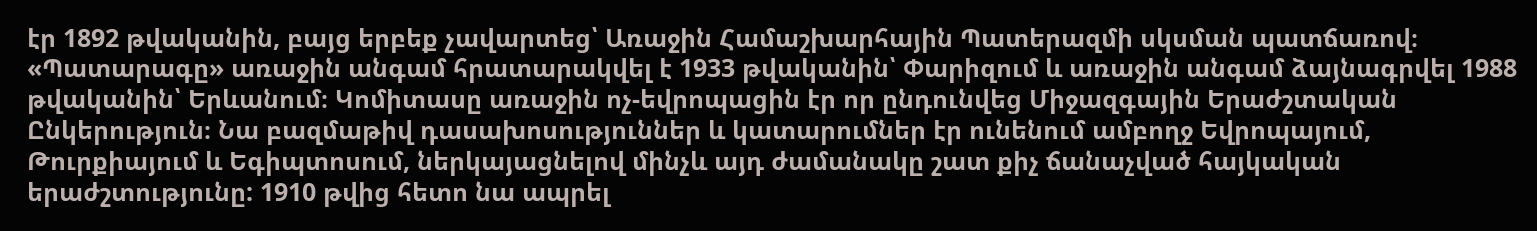էր 1892 թվականին, բայց երբեք չավարտեց՝ Առաջին Համաշխարհային Պատերազմի սկսման պատճառով։ «Պատարագը» առաջին անգամ հրատարակվել է 1933 թվականին՝ Փարիզում և առաջին անգամ ձայնագրվել 1988 թվականին՝ Երևանում։ Կոմիտասը առաջին ոչ-եվրոպացին էր որ ընդունվեց Միջազգային Երաժշտական Ընկերություն։ Նա բազմաթիվ դասախոսություններ և կատարումներ էր ունենում ամբողջ Եվրոպայում, Թուրքիայում և Եգիպտոսում, ներկայացնելով մինչև այդ ժամանակը շատ քիչ ճանաչված հայկական երաժշտությունը: 1910 թվից հետո նա ապրել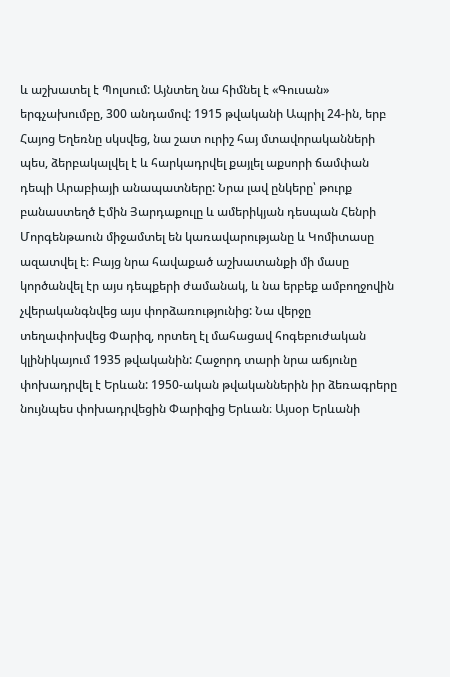և աշխատել է Պոլսում: Այնտեղ նա հիմնել է «Գուսան» երգչախումբը, 300 անդամով: 1915 թվականի Ապրիլ 24-ին, երբ Հայոց Եղեռնը սկսվեց, նա շատ ուրիշ հայ մտավորականների պես, ձերբակալվել է և հարկադրվել քայլել աքսորի ճամփան դեպի Արաբիայի անապատները: Նրա լավ ընկերը՝ թուրք բանաստեղծ Էմին Յարդաքուլը և ամերիկյան դեսպան Հենրի Մորգենթաուն միջամտել են կառավարությանը և Կոմիտասը ազատվել է։ Բայց նրա հավաքած աշխատանքի մի մասը կործանվել էր այս դեպքերի ժամանակ, և նա երբեք ամբողջովին չվերականգնվեց այս փորձառությունից: Նա վերջը տեղափոխվեց Փարիզ, որտեղ էլ մահացավ հոգեբուժական կլինիկայում 1935 թվականին: Հաջորդ տարի նրա աճյունը փոխադրվել է Երևան: 1950-ական թվականներին իր ձեռագրերը նույնպես փոխադրվեցին Փարիզից Երևան։ Այսօր Երևանի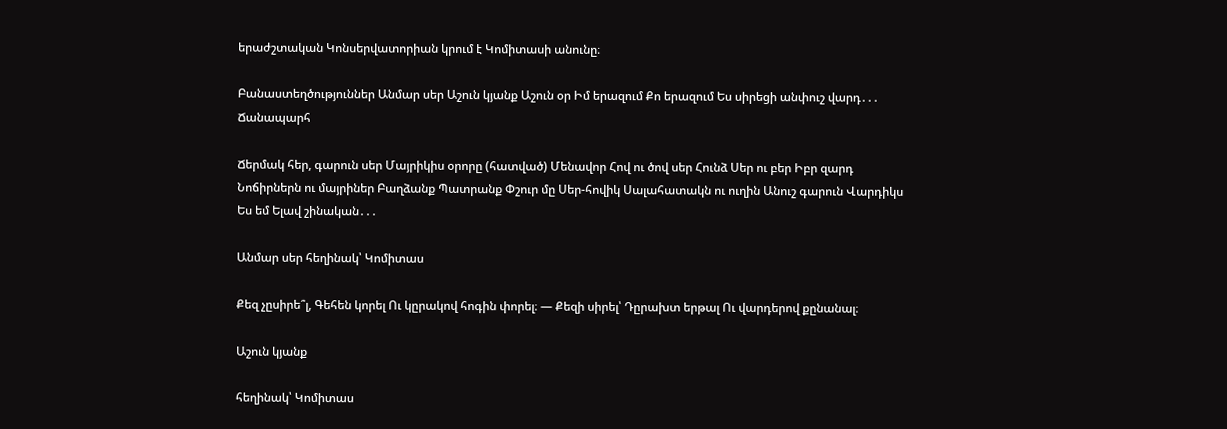երաժշտական Կոնսերվատորիան կրում է Կոմիտասի անունը։

Բանաստեղծություններ Անմար սեր Աշուն կյանք Աշուն օր Իմ երազում Քո երազում Ես սիրեցի անփուշ վարդ․․․ Ճանապարհ

Ճերմակ հեր, գարուն սեր Մայրիկիս օրորը (հատված) Մենավոր Հով ու ծով սեր Հունձ Սեր ու բեր Իբր զարդ Նոճիրներն ու մայրիներ Բաղձանք Պատրանք Փշուր մը Սեր-հովիկ Սալահատակն ու ուղին Անուշ գարուն Վարդիկս Ես եմ Ելավ շինական․․․

Անմար սեր հեղինակ՝ Կոմիտաս

Քեզ չըսիրե՞լ, Գեհեն կորել Ու կըրակով հոգին փորել։ ― Քեզի սիրել՝ Դըրախտ երթալ Ու վարդերով քընանալ։

Աշուն կյանք

հեղինակ՝ Կոմիտաս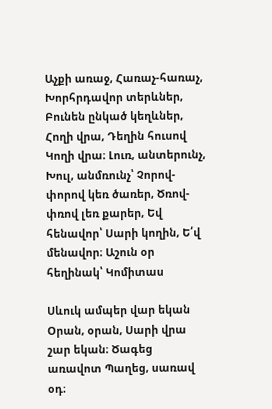Աչքի առաջ, Հառաչ-հառաչ, Խորհրդավոր տերևներ, Բունեն ընկած կեղևներ, Հողի վրա, Դեղին հուսով Կողի վրա։ Լուռ, անտերունչ, Խուլ, անմռունչ՝ Չորով-փորով կեռ ծառեր, Ծռով-փռով լեռ քարեր, Եվ հենավոր՝ Սարի կողին, Ե՛վ մենավոր։ Աշուն օր հեղինակ՝ Կոմիտաս

Սևուկ ամպեր վար եկան Օրան, օրան, Սարի վրա շար եկան։ Ծագեց առավոտ Պաղեց, սառավ օդ։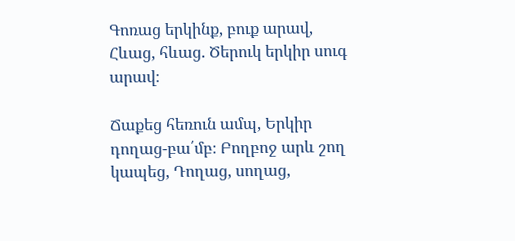Գոռաց երկինք, բուք արավ, Հևաց, հևաց. Ծերուկ երկիր սուգ արավ։

Ճաքեց հեռուն ամպ, Երկիր դողաց-բա՛մբ։ Բողբոջ արև շող կապեց, Դողաց, սողաց,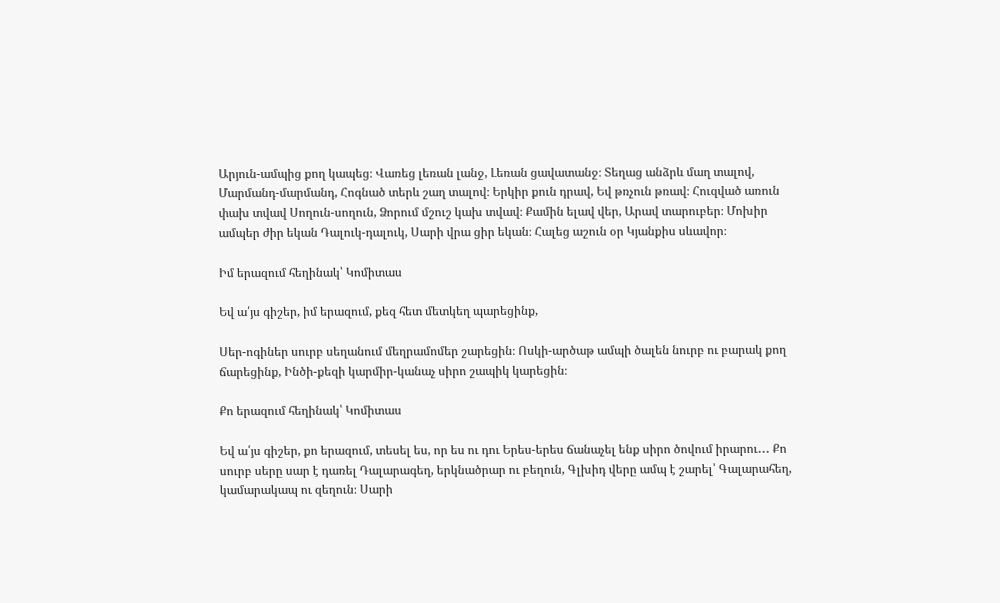Արյուն-ամպից քող կապեց։ Վառեց լեռան լանջ, Լեռան ցավատանջ։ Տեղաց անձրև մաղ տալով, Մարմանդ-մարմանդ, Հոգնած տերև շաղ տալով։ Երկիր քուն դրավ, Եվ թռչուն թռավ։ Հուզված առուն փախ տվավ Սողուն-սողուն, Ձորում մշուշ կախ տվավ։ Քամին ելավ վեր, Արավ տարուբեր։ Մոխիր ամպեր ժիր եկան Դալուկ-դալուկ, Սարի վրա ցիր եկան։ Հալեց աշուն օր Կյանքիս սևավոր։

Իմ երազում հեղինակ՝ Կոմիտաս

Եվ ա՛յս գիշեր, իմ երազում, քեզ հետ մետկեղ պարեցինք,

Սեր-ոգիներ սուրբ սեղանում մեղրամոմեր շարեցին։ Ոսկի-արծաթ ամպի ծալեն նուրբ ու բարակ քող ճարեցինք, Ինծի-քեզի կարմիր-կանաչ սիրո շապիկ կարեցին։

Քո երազում հեղինակ՝ Կոմիտաս

Եվ ա՛յս գիշեր, քո երազում, տեսել ես, որ ես ու դու Երես-երես ճանաչել ենք սիրո ծովում իրարու․․․ Քո սուրբ սերը սար է դառել Դալարագեղ, երկնածրար ու բեղուն, Գլխիդ վերը ամպ է շարել՝ Գալարահեղ, կամարակապ ու զեղուն։ Սարի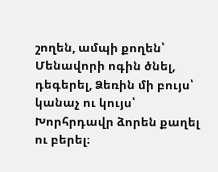շողեն, ամպի քողեն՝ Մենավորի ոգին ծնել, դեգերել, Ձեռին մի բույս՝ կանաչ ու կույս՝ Խորհրդավր ձորեն քաղել ու բերել։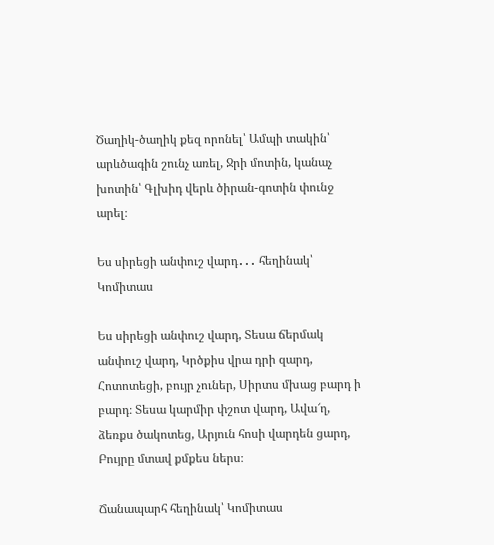Ծաղիկ-ծաղիկ քեզ որոնել՝ Ամպի տակին՝ արևծագին շունչ առել, Ջրի մոտին, կանաչ խոտին՝ Գլխիդ վերև ծիրան-գոտին փունջ արել։

Ես սիրեցի անփուշ վարդ․․․ հեղինակ՝ Կոմիտաս

Ես սիրեցի անփուշ վարդ, Տեսա ճերմակ անփուշ վարդ, Կրծքիս վրա դրի զարդ, Հոտոտեցի, բույր չուներ, Սիրտս մխաց բարդ ի բարդ։ Տեսա կարմիր փշոտ վարդ, Ավա՜ղ, ձեռքս ծակոտեց, Արյուն հոսի վարդեն ցարդ, Բույրը մտավ քմքես ներս։

Ճանապարհ հեղինակ՝ Կոմիտաս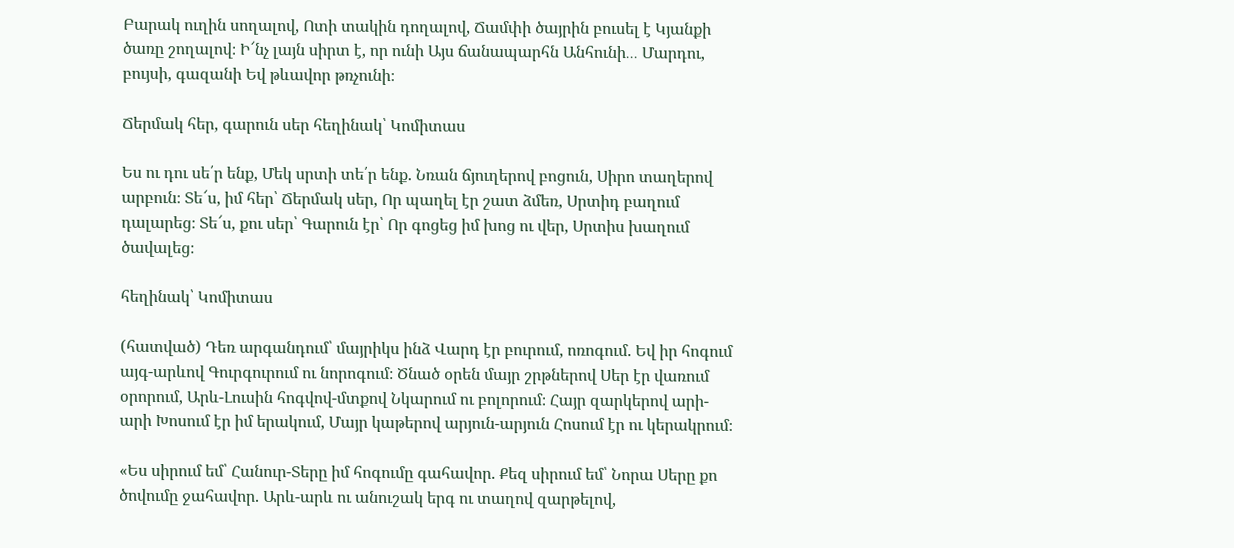Բարակ ուղին սողալով, Ոտի տակին դողալով, Ճամփի ծայրին բուսել է Կյանքի ծառը շողալով։ Ի՜նչ լայն սիրտ է, որ ունի Այս ճանապարհն Անհունի․․․ Մարդու, բույսի, գազանի Եվ թևավոր թռչունի։

Ճերմակ հեր, գարուն սեր հեղինակ՝ Կոմիտաս

Ես ու դու սե՛ր ենք, Մեկ սրտի տե՛ր ենք. Նռան ճյուղերով բոցուն, Սիրո տաղերով արբուն։ Տե՜ս, իմ հեր՝ Ճերմակ սեր, Որ պաղել էր շատ ձմեռ, Սրտիդ բաղում դալարեց։ Տե՜ս, քու սեր՝ Գարուն էր՝ Որ գոցեց իմ խոց ու վեր, Սրտիս խաղում ծավալեց։

հեղինակ՝ Կոմիտաս

(հատված) Դեռ արգանդում՝ մայրիկս ինձ Վարդ էր բուրում, ոռոգում. Եվ իր հոգում այգ-արևով Գուրգուրում ու նորոգում։ Ծնած օրեն մայր շրթներով Սեր էր վառում օրորում, Արև-Լուսին հոգվով-մտքով Նկարում ու բոլորում։ Հայր զարկերով արի-արի Խոսում էր իմ երակում, Մայր կաթերով արյուն-արյուն Հոսում էր ու կերակրում։

«Ես սիրում եմ՝ Հանուր-Տերը իմ հոգումը գահավոր. Քեզ սիրում եմ՝ Նորա Սերը քո ծովումը ջահավոր. Արև-արև ու անուշակ երգ ու տաղով զարթելով,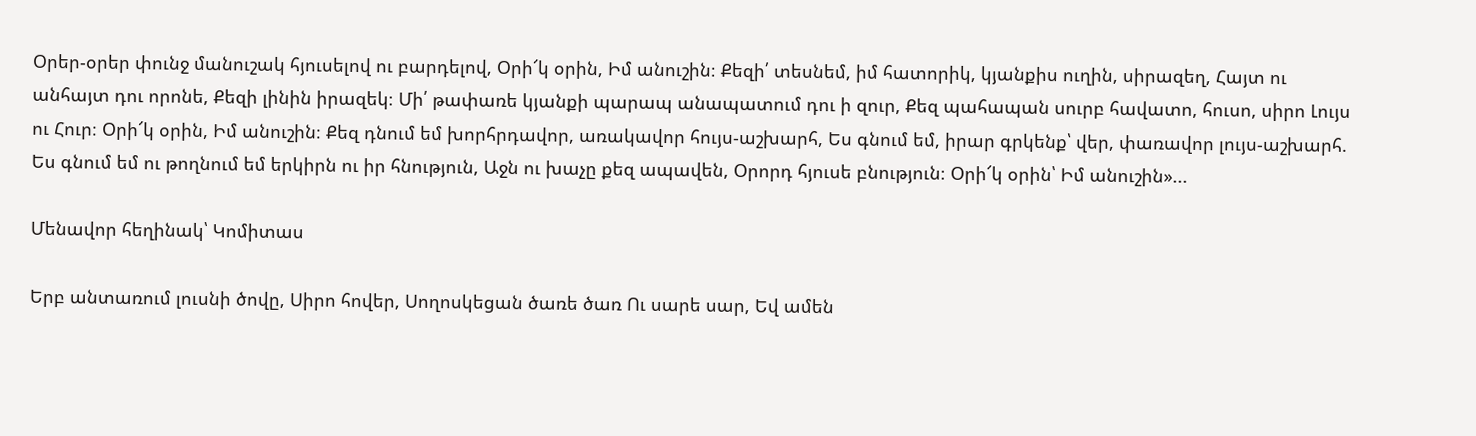Օրեր-օրեր փունջ մանուշակ հյուսելով ու բարդելով, Օրի՜կ օրին, Իմ անուշին։ Քեզի՛ տեսնեմ, իմ հատորիկ, կյանքիս ուղին, սիրազեղ, Հայտ ու անհայտ դու որոնե, Քեզի լինին իրազեկ։ Մի՛ թափառե կյանքի պարապ անապատում դու ի զուր, Քեզ պահապան սուրբ հավատո, հուսո, սիրո Լույս ու Հուր։ Օրի՜կ օրին, Իմ անուշին։ Քեզ դնում եմ խորհրդավոր, առակավոր հույս-աշխարհ, Ես գնում եմ, իրար գրկենք՝ վեր, փառավոր լույս-աշխարհ. Ես գնում եմ ու թողնում եմ երկիրն ու իր հնություն, Աջն ու խաչը քեզ ապավեն, Օրորդ հյուսե բնություն։ Օրի՜կ օրին՝ Իմ անուշին»...

Մենավոր հեղինակ՝ Կոմիտաս

Երբ անտառում լուսնի ծովը, Սիրո հովեր, Սողոսկեցան ծառե ծառ Ու սարե սար, Եվ ամեն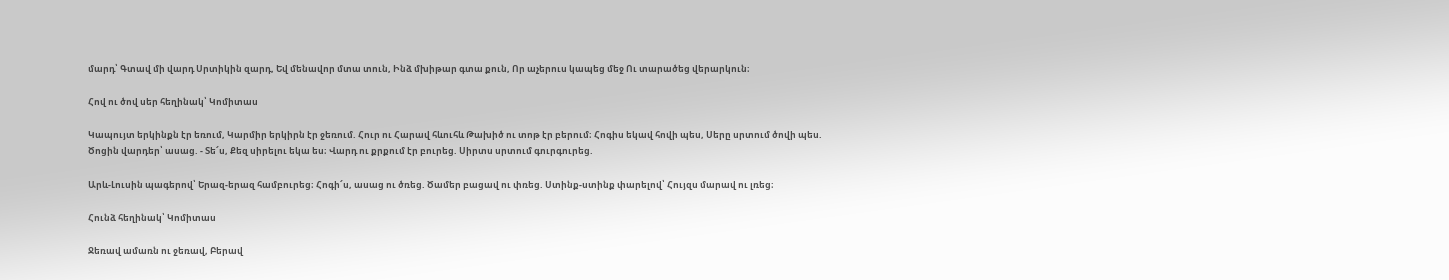մարդ՝ Գտավ մի վարդ Սրտիկին զարդ, Եվ մենավոր մտա տուն, Ինձ մխիթար գտա քուն, Որ աչերուս կապեց մեջ Ու տարածեց վերարկուն։

Հով ու ծով սեր հեղինակ՝ Կոմիտաս

Կապույտ երկինքն էր եռում, Կարմիր երկիրն էր ջեռում. Հուր ու Հարավ հևուհև Թախիծ ու տոթ էր բերում։ Հոգիս եկավ հովի պես, Սերը սրտում ծովի պես. Ծոցին վարդեր՝ ասաց. - Տե՜ս, Քեզ սիրելու եկա ես։ Վարդ ու քրքում էր բուրեց. Սիրտս սրտում գուրգուրեց.

Արև-Լուսին պագերով՝ Երազ-երազ համբուրեց։ Հոգի՜ս, ասաց ու ծռեց. Ծամեր բացավ ու փռեց. Ստինք-ստինք փարելով՝ Հույզս մարավ ու լռեց։

Հունձ հեղինակ՝ Կոմիտաս

Ջեռավ ամառն ու ջեռավ, Բերավ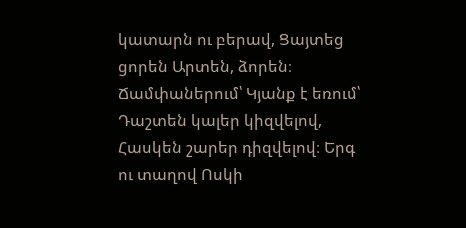կատարն ու բերավ, Ցայտեց ցորեն Արտեն, ձորեն։ Ճամփաներում՝ Կյանք է եռում՝ Դաշտեն կալեր կիզվելով, Հասկեն շարեր դիզվելով։ Երգ ու տաղով Ոսկի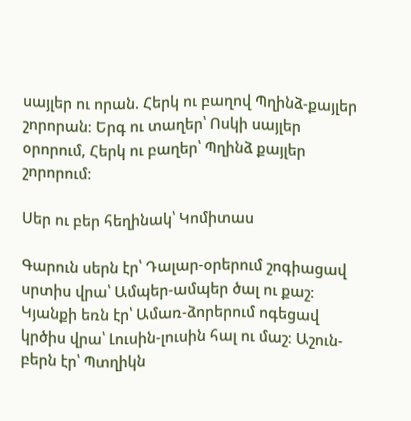սայլեր ու որան. Հերկ ու բաղով Պղինձ-քայլեր շորորան։ Երգ ու տաղեր՝ Ոսկի սայլեր օրորում, Հերկ ու բաղեր՝ Պղինձ քայլեր շորորում։

Սեր ու բեր հեղինակ՝ Կոմիտաս

Գարուն սերն էր՝ Դալար-օրերում շոգիացավ սրտիս վրա՝ Ամպեր-ամպեր ծալ ու քաշ։ Կյանքի եռն էր՝ Ամառ-ձորերում ոգեցավ կրծիս վրա՝ Լուսին-լուսին հալ ու մաշ։ Աշուն-բերն էր՝ Պտղիկն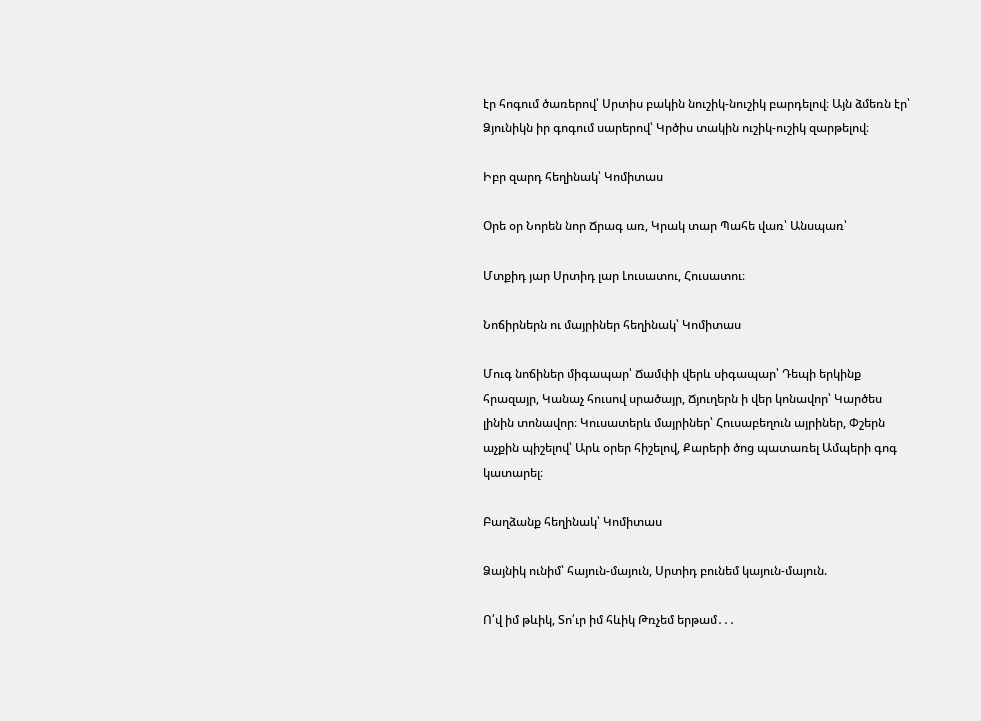էր հոգում ծառերով՝ Սրտիս բակին նուշիկ-նուշիկ բարդելով։ Այն ձմեռն էր՝ Ձյունիկն իր գոգում սարերով՝ Կրծիս տակին ուշիկ-ուշիկ զարթելով։

Իբր զարդ հեղինակ՝ Կոմիտաս

Օրե օր Նորեն նոր Ճրագ առ, Կրակ տար Պահե վառ՝ Անսպառ՝

Մտքիդ յար Սրտիդ լար Լուսատու, Հուսատու։

Նոճիրներն ու մայրիներ հեղինակ՝ Կոմիտաս

Մուգ նոճիներ միգապար՝ Ճամփի վերև սիգապար՝ Դեպի երկինք հրազայր, Կանաչ հուսով սրածայր, Ճյուղերն ի վեր կոնավոր՝ Կարծես լինին տոնավոր։ Կուսատերև մայրիներ՝ Հուսաբեղուն այրիներ, Փշերն աչքին պիշելով՝ Արև օրեր հիշելով, Քարերի ծոց պատառել Ամպերի գոգ կատարել։

Բաղձանք հեղինակ՝ Կոմիտաս

Ձայնիկ ունիմ՝ հայուն-մայուն, Սրտիդ բունեմ կայուն-մայուն.

Ո՛վ իմ թևիկ, Տո՛ւր իմ հևիկ Թռչեմ երթամ․․․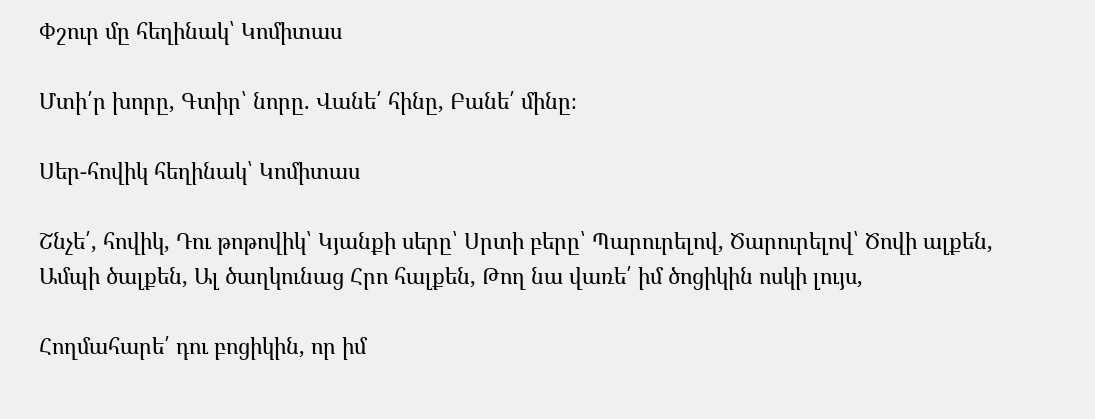Փշուր մը հեղինակ՝ Կոմիտաս

Մտի՛ր խորը, Գտիր՝ նորը. Վանե՛ հինը, Բանե՛ մինը։

Սեր-հովիկ հեղինակ՝ Կոմիտաս

Շնչե՛, հովիկ, Դու թոթովիկ՝ Կյանքի սերը՝ Սրտի բերը՝ Պարուրելով, Ծարուրելով՝ Ծովի ալքեն, Ամպի ծալքեն, Ալ ծաղկունաց Հրո հալքեն, Թող նա վառե՛ իմ ծոցիկին ոսկի լույս,

Հողմահարե՛ դու բոցիկին, որ իմ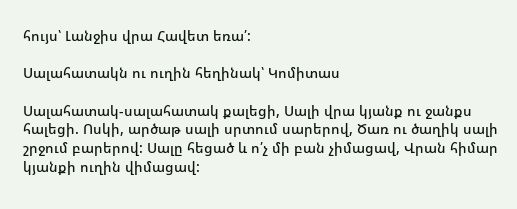հույս՝ Լանջիս վրա Հավետ եռա՛:

Սալահատակն ու ուղին հեղինակ՝ Կոմիտաս

Սալահատակ-սալահատակ քալեցի, Սալի վրա կյանք ու ջանքս հալեցի. Ոսկի, արծաթ սալի սրտում սարերով, Ծառ ու ծաղիկ սալի շրջում բարերով: Սալը հեցած և ո՛չ մի բան չիմացավ, Վրան հիմար կյանքի ուղին վիմացավ: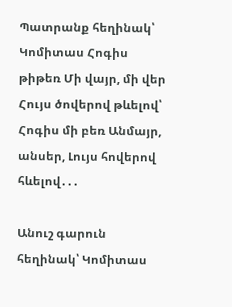Պատրանք հեղինակ՝ Կոմիտաս Հոգիս թիթեռ Մի վայր, մի վեր Հույս ծովերով թևելով՝ Հոգիս մի բեռ Անմայր, անսեր, Լույս հովերով հևելով․․․

Անուշ գարուն հեղինակ՝ Կոմիտաս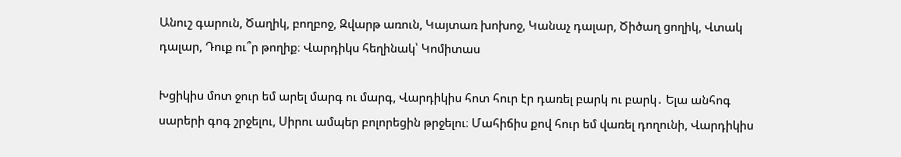Անուշ գարուն, Ծաղիկ, բողբոջ, Զվարթ առուն, Կայտառ խոխոջ, Կանաչ դալար, Ծիծաղ ցողիկ, Վտակ դալար, Դուք ու՞ր թողիք։ Վարդիկս հեղինակ՝ Կոմիտաս

Խցիկիս մոտ ջուր եմ արել մարգ ու մարգ, Վարդիկիս հոտ հուր էր դառել բարկ ու բարկ․ Ելա անհոգ սարերի գոգ շրջելու, Սիրու ամպեր բոլորեցին թրջելու։ Մահիճիս քով հուր եմ վառել դողունի, Վարդիկիս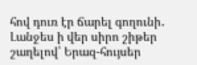հով դուռ էր ճարել գողունի․ Լանջես ի վեր սիրո շիթեր շաղելով՝ Երազ-հույսեր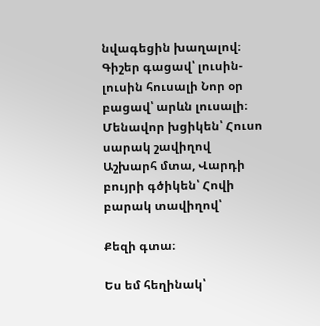նվագեցին խաղալով։ Գիշեր գացավ՝ լուսին-լուսին հուսալի Նոր օր բացավ՝ արևն լուսալի։ Մենավոր խցիկեն՝ Հուսո սարակ շավիղով Աշխարհ մտա, Վարդի բույրի գծիկեն՝ Հովի բարակ տավիղով՝

Քեզի գտա։

Ես եմ հեղինակ՝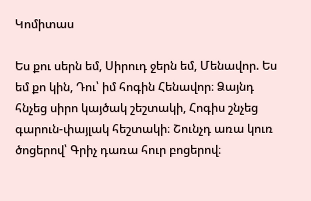Կոմիտաս

Ես քու սերն եմ, Սիրուդ ջերն եմ, Մենավոր. Ես եմ քո կին, Դու՝ իմ հոգին Հենավոր։ Ձայնդ հնչեց սիրո կայծակ շեշտակի, Հոգիս շնչեց գարուն-փայլակ հեշտակի։ Շունչդ առա կուռ ծոցերով՝ Գրիչ դառա հուր բոցերով։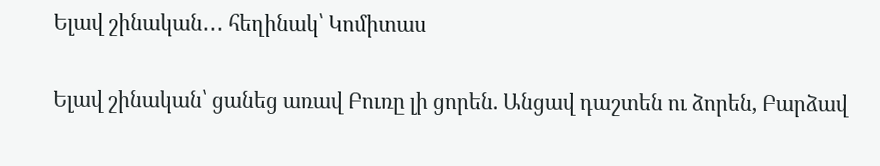Ելավ շինական․․․ հեղինակ՝ Կոմիտաս

Ելավ շինական՝ ցանեց առավ Բուռը լի ցորեն. Անցավ դաշտեն ու ձորեն, Բարձավ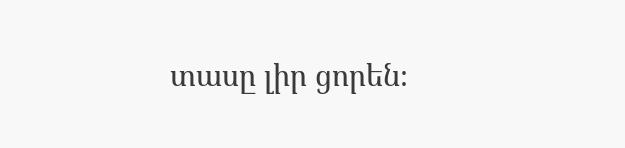տասը լիր ցորեն։